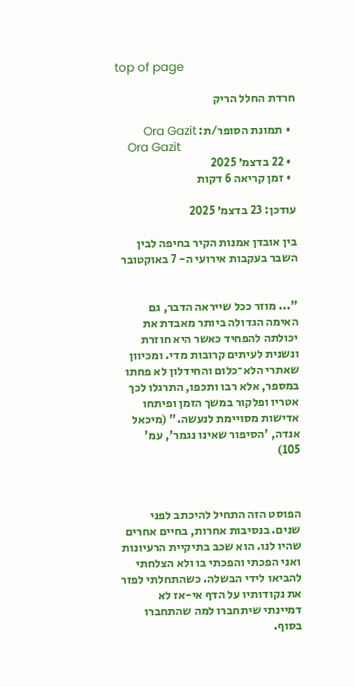top of page

חרדת החלל הריק

  • תמונת הסופר/ת: Ora Gazit
    Ora Gazit
  • 22 בדצמ׳ 2025
  • זמן קריאה 6 דקות

עודכן: 23 בדצמ׳ 2025

בין אובדן אמנות הקיר בחיפה לבין השבר בעקבות אירועי ה- 7 באוקטובר


"... מוזר ככל שייראה הדבר, גם האימה הגדולה ביותר מאבדת את יכולתה להפחיד כאשר היא חוזרת ונשנית לעיתים קרובות מדי. ומכיוון שאתרי הלא־כלום והחידלון לא פחתו במספר, אלא רבו ותכפו, התרגלו לכך אטריו ופלקור במשך הזמן ופיתחו אדישות מסויימת לנעשה." (מיכאל אנדה, 'הסיפור שאינו נגמר', עמ' 105)



הפוסט הזה התחיל להיכתב לפני שנים. בנסיבות אחרות, בחיים אחרים שהיו לנו. הוא שכב בתיקיית הרעיונות ואני הפכתי והפכתי בו ולא הצלחתי להביאו לידי הבשלה. כשהתחלתי לפזר את נקודותיו על הדף אי-אז לא דמיינתי שיתחברו למה שהתחברו בסוף.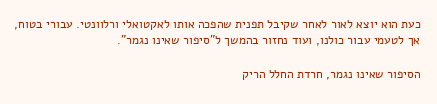כעת הוא יוצא לאור לאחר שקיבל תפנית שהפכה אותו לאקטואלי ורלוונטי. עבורי בטוח, אך לטעמי עבור כולנו, ועוד נחזור בהמשך ל"סיפור שאינו נגמר".

הסיפור שאינו נגמר, חרדת החלל הריק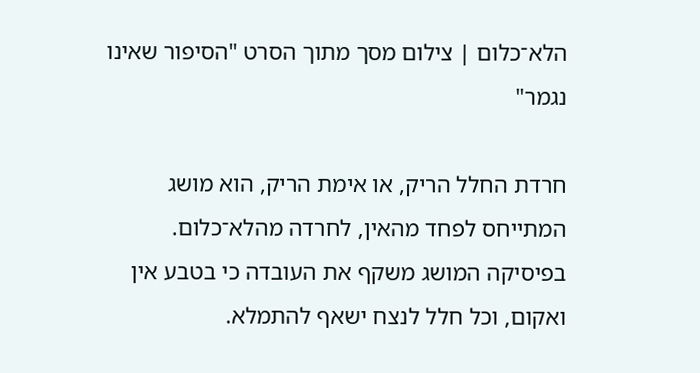הלא־כלום | צילום מסך מתוך הסרט "הסיפור שאינו נגמר"

חרדת החלל הריק, או אימת הריק, הוא מושג המתייחס לפחד מהאין, לחרדה מהלא־כלום. בפיסיקה המושג משקף את העובדה כי בטבע אין ואקום, וכל חלל לנצח ישאף להתמלא.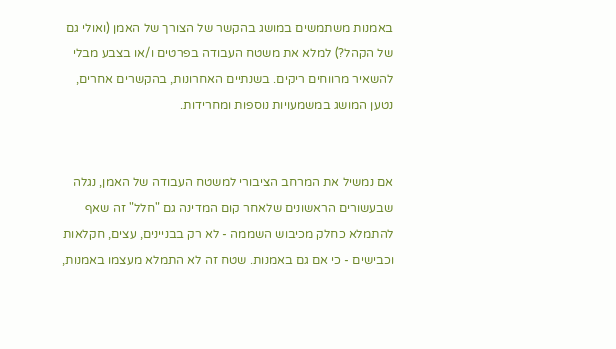באמנות משתמשים במושג בהקשר של הצורך של האמן (ואולי גם של הקהל?) למלא את משטח העבודה בפרטים ו/או בצבע מבלי להשאיר מרווחים ריקים. בשנתיים האחרונות, בהקשרים אחרים, נטען המושג במשמעויות נוספות ומחרידות.


אם נמשיל את המרחב הציבורי למשטח העבודה של האמן, נגלה שבעשורים הראשונים שלאחר קום המדינה גם "חלל" זה שאף להתמלא כחלק מכיבוש השממה - לא רק בבניינים, עצים, חקלאות וכבישים - כי אם גם באמנות. שטח זה לא התמלא מעצמו באמנות,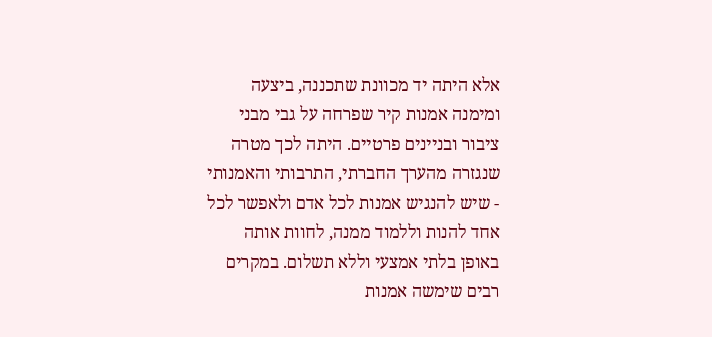אלא היתה יד מכוונת שתכננה, ביצעה ומימנה אמנות קיר שפרחה על גבי מבני ציבור ובניינים פרטיים. היתה לכך מטרה שנגזרה מהערך החברתי, התרבותי והאמנותי - שיש להנגיש אמנות לכל אדם ולאפשר לכל אחד להנות וללמוד ממנה, לחוות אותה באופן בלתי אמצעי וללא תשלום. במקרים רבים שימשה אמנות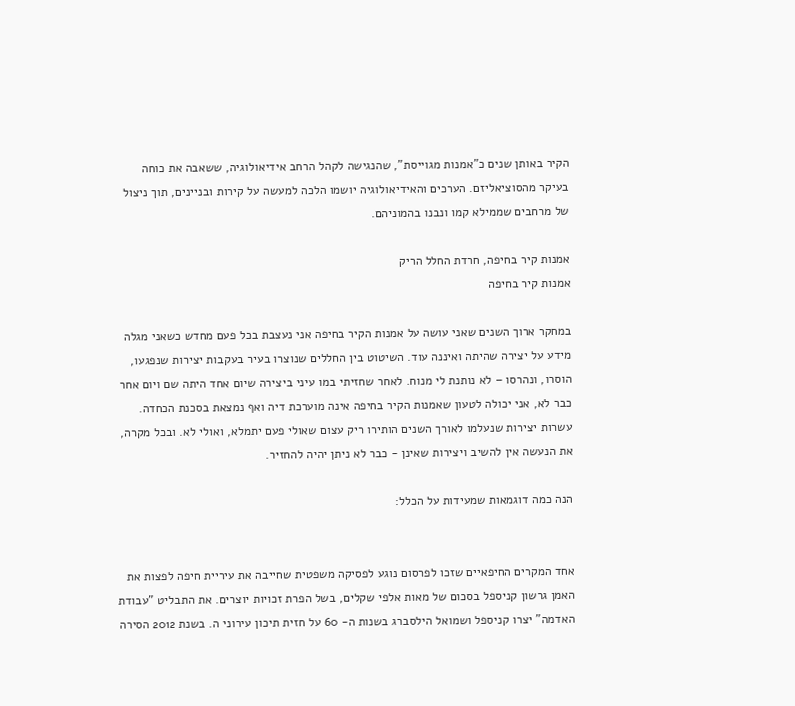הקיר באותן שנים כ"אמנות מגוייסת", שהנגישה לקהל הרחב אידיאולוגיה, ששאבה את כוחה בעיקר מהסוציאליזם. הערכים והאידיאולוגיה יושמו הלכה למעשה על קירות ובניינים, תוך ניצול של מרחבים שממילא קמו ונבנו בהמוניהם.

אמנות קיר בחיפה, חרדת החלל הריק
אמנות קיר בחיפה

במחקר ארוך השנים שאני עושה על אמנות הקיר בחיפה אני נעצבת בכל פעם מחדש כשאני מגלה מידע על יצירה שהיתה ואיננה עוד. השיטוט בין החללים שנוצרו בעיר בעקבות יצירות שנפגעו, הוסרו, ונהרסו – לא נותנת לי מנוח. לאחר שחזיתי במו עיני ביצירה שיום אחד היתה שם ויום אחר כבר לא, אני יכולה לטעון שאמנות הקיר בחיפה אינה מוערכת דיה ואף נמצאת בסכנת הכחדה. עשרות יצירות שנעלמו לאורך השנים הותירו ריק עצום שאולי פעם יתמלא, ואולי לא. ובכל מקרה, את הנעשה אין להשיב ויצירות שאינן - כבר לא ניתן יהיה להחזיר.

הנה כמה דוגמאות שמעידות על הכלל:


אחד המקרים החיפאיים שזכו לפרסום נוגע לפסיקה משפטית שחייבה את עיריית חיפה לפצות את האמן גרשון קניספל בסכום של מאות אלפי שקלים, בשל הפרת זכויות יוצרים. את התבליט "עבודת האדמה" יצרו קניספל ושמואל הילסברג בשנות ה- 60 על חזית תיכון עירוני ה. בשנת 2012 הסירה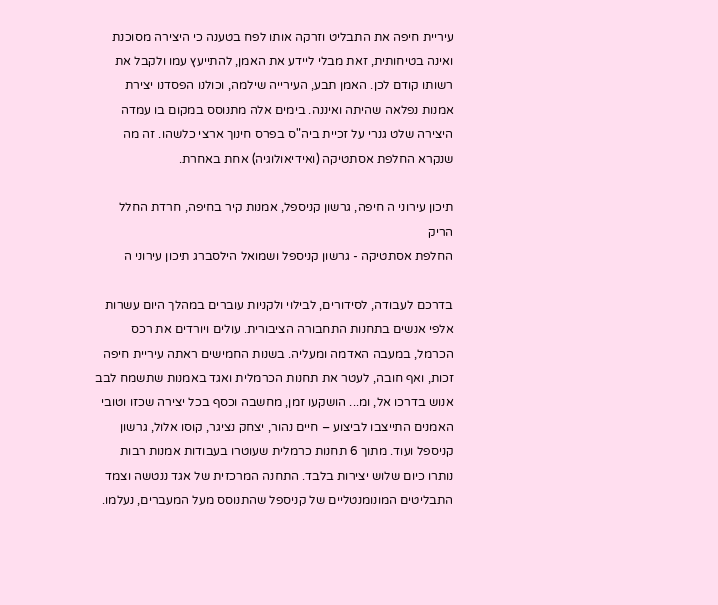עיריית חיפה את התבליט וזרקה אותו לפח בטענה כי היצירה מסוכנת ואינה בטיחותית, זאת מבלי ליידע את האמן, להתייעץ עמו ולקבל את רשותו קודם לכן. האמן תבע, העירייה שילמה, וכולנו הפסדנו יצירת אמנות נפלאה שהיתה ואיננה. בימים אלה מתנוסס במקום בו עמדה היצירה שלט גנרי על זכיית ביה"ס בפרס חינוך ארצי כלשהו. זה מה שנקרא החלפת אסתטיקה (ואידיאולוגיה) אחת באחרת.

תיכון עירוני ה חיפה, גרשון קניספל, אמנות קיר בחיפה, חרדת החלל הריק
החלפת אסתטיקה - גרשון קניספל ושמואל הילסברג תיכון עירוני ה

בדרכם לעבודה, לסידורים, לבילוי ולקניות עוברים במהלך היום עשרות אלפי אנשים בתחנות התחבורה הציבורית. עולים ויורדים את רכס הכרמל, במעבה האדמה ומעליה. בשנות החמישים ראתה עיריית חיפה זכות, ואף חובה, לעטר את תחנות הכרמלית ואגד באמנות שתשמח לבב אנוש בדרכו אל, ומ... הושקעו זמן, מחשבה וכסף בכל יצירה שכזו וטובי האמנים התייצבו לביצוע – חיים נהור, יצחק נציגר, קוסו אלול, גרשון קניספל ועוד. מתוך 6 תחנות כרמלית שעוטרו בעבודות אמנות רבות נותרו כיום שלוש יצירות בלבד. התחנה המרכזית של אגד ננטשה וצמד התבליטים המונומנטליים של קניספל שהתנוסס מעל המעברים, נעלמו.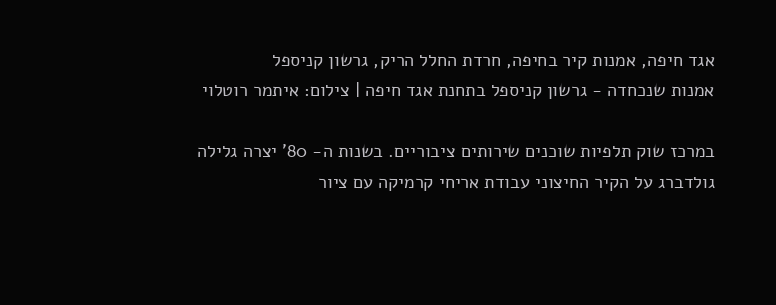אגד חיפה, אמנות קיר בחיפה, חרדת החלל הריק, גרשון קניספל
אמנות שנכחדה - גרשון קניספל בתחנת אגד חיפה | צילום: איתמר רוטלוי

במרכז שוק תלפיות שוכנים שירותים ציבוריים. בשנות ה- 80' יצרה גלילה גולדברג על הקיר החיצוני עבודת אריחי קרמיקה עם ציור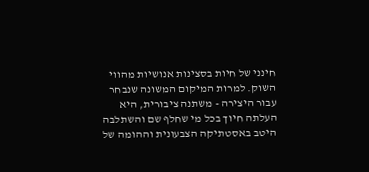חינני של חיות בסצינות אנושיות מהווי השוק. למרות המיקום המשונה שנבחר עבור היצירה - משתנה ציבורית, היא העלתה חיוך בכל מי שחלף שם והשתלבה היטב באסטתיקה הצבעונית וההומה של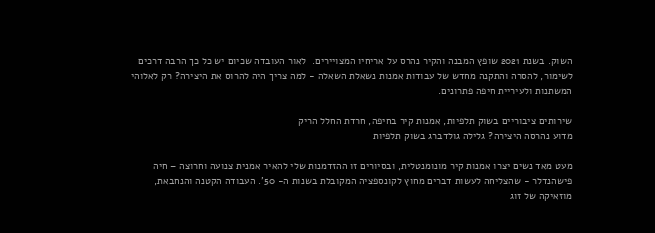השוק. בשנת 2021 שופץ המבנה והקיר נהרס על אריחיו המצויירים.  לאור העובדה שכיום יש כל כך הרבה דרכים לשימור, להסרה והתקנה מחדש של עבודות אמנות נשאלת השאלה - למה צריך היה להרוס את היצירה? רק לאלוהי המשתנות ולעיריית חיפה פתרונים.

שירותים ציבוריים בשוק תלפיות, אמנות קיר בחיפה, חרדת החלל הריק
מדוע נהרסה היצירה? גלילה גולדברג בשוק תלפיות

מעט מאד נשים יצרו אמנות קיר מונומנטלית, ובסיורים זו ההזדמנות שלי להאיר אמנית צנועה וחרוצה – חיה פישהנדלר - שהצליחה לעשות דברים מחוץ לקונספציה המקובלת בשנות ה- 50'. העבודה הקטנה והנחבאת, מוזאיקה של זוג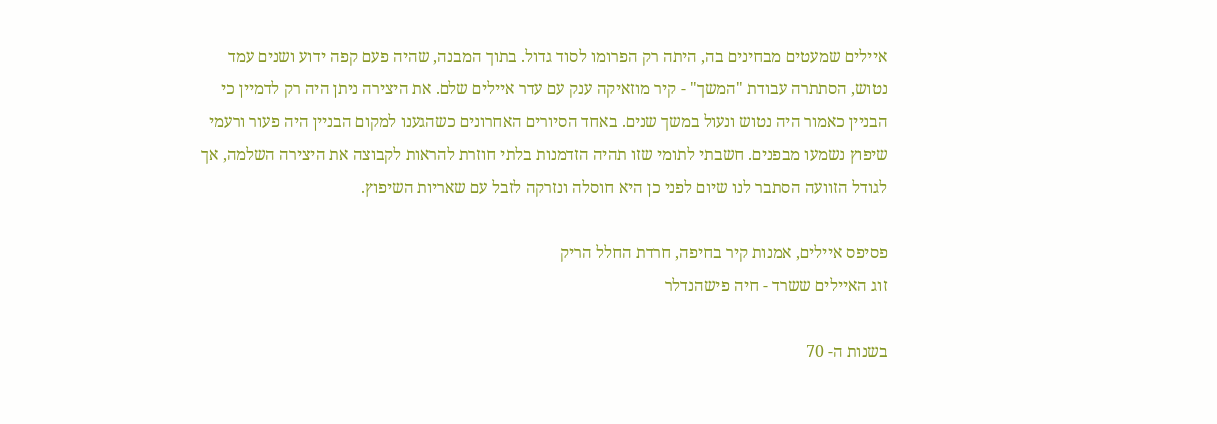איילים שמעטים מבחינים בה, היתה רק הפרומו לסוד גדול. בתוך המבנה, שהיה פעם קפה ידוע ושנים עמד נטוש, הסתתרה עבודת "המשך" - קיר מוזאיקה ענק עם עדר איילים שלם. את היצירה ניתן היה רק לדמיין כי הבניין כאמור היה נטוש ונעול במשך שנים. באחד הסיורים האחרונים כשהגענו למקום הבניין היה פעור ורעמי שיפוץ נשמעו מבפנים. חשבתי לתומי שזו תהיה הזדמנות בלתי חוזרת להראות לקבוצה את היצירה השלמה, אך לגודל הזוועה הסתבר לנו שיום לפני כן היא חוסלה ונזרקה לזבל עם שאריות השיפוץ.

פסיפס איילים, אמנות קיר בחיפה, חרדת החלל הריק
זוג האיילים ששרד - חיה פישהנדלר

בשנות ה- 70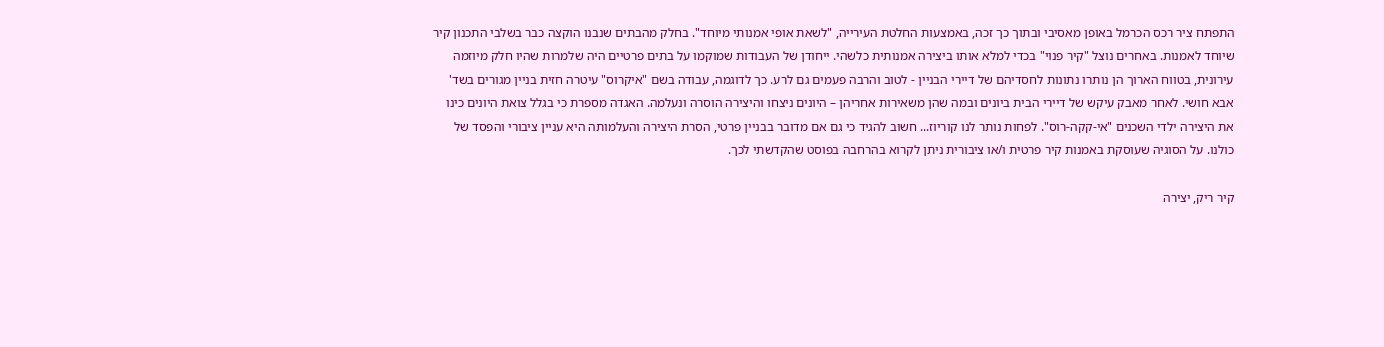התפתח ציר רכס הכרמל באופן מאסיבי ובתוך כך זכה, באמצעות החלטת העירייה, "לשאת אופי אמנותי מיוחד". בחלק מהבתים שנבנו הוקצה כבר בשלבי התכנון קיר שיוחד לאמנות. באחרים נוצל "קיר פנוי" בכדי למלא אותו ביצירה אמנותית כלשהי. ייחודן של העבודות שמוקמו על בתים פרטיים היה שלמרות שהיו חלק מיוזמה עירונית, בטווח הארוך הן נותרו נתונות לחסדיהם של דיירי הבניין - לטוב והרבה פעמים גם לרע. כך לדוגמה, עבודה בשם "איקרוס" עיטרה חזית בניין מגורים בשד' אבא חושי. לאחר מאבק עיקש של דיירי הבית ביונים ובמה שהן משאירות אחריהן – היונים ניצחו והיצירה הוסרה ונעלמה. האגדה מספרת כי בגלל צואת היונים כינו את היצירה ילדי השכנים "אי-קקה-רוס". לפחות נותר לנו קוריוז... חשוב להגיד כי גם אם מדובר בבניין פרטי, הסרת היצירה והעלמותה היא עניין ציבורי והפסד של כולנו. על הסוגיה שעוסקת באמנות קיר פרטית ו/או ציבורית ניתן לקרוא בהרחבה בפוסט שהקדשתי לכך.

קיר ריק, יצירה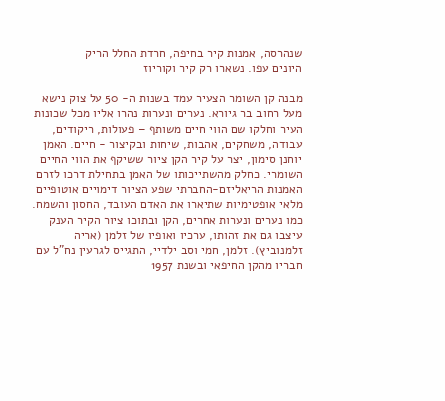שנהרסה, אמנות קיר בחיפה, חרדת החלל הריק
היונים עפו. נשארו רק קיר וקוריוז

מבנה קן השומר הצעיר עמד בשנות ה- 50 על צוק נישא מעל רחוב בר גיורא. נערים ונערות נהרו אליו מכל שכונות העיר וחלקו שם הווי חיים משותף – פעולות, ריקודים, עבודה, משחקים, אהבות, שיחות ובקיצור - חיים. האמן יוחנן סימון, יצר על קיר הקן ציור ששיקף את הווי החיים השומרי. כחלק מהשתייכותו של האמן בתחילת דרכו לזרם האמנות הריאליזם-החברתי שפע הציור דימויים אוטופיים מלאי אופטימיות שתיארו את האדם העובד, החסון והשמח. כמו נערים ונערות אחרים, הקן ובתוכו ציור הקיר הענק עיצבו גם את זהותו, ערכיו ואופיו של זלמן (אריה זלמנוביץ). זלמן, חמי וסב ילדיי, התגייס לגרעין נח"ל עם חבריו מהקן החיפאי ובשנת 1957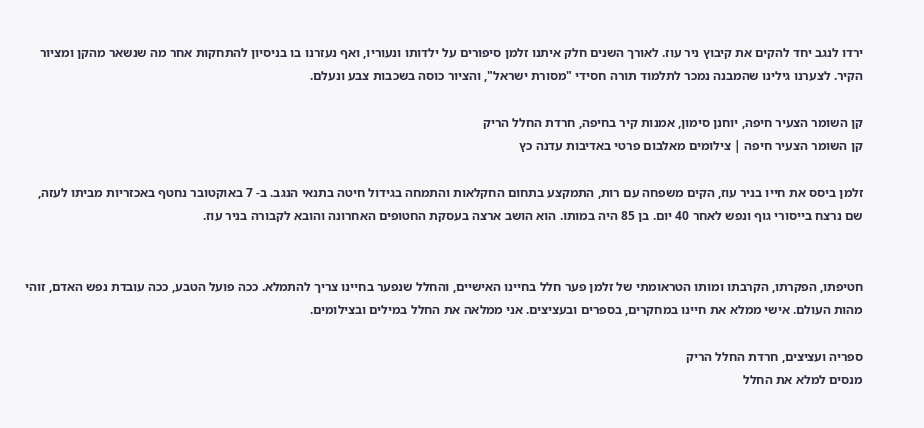ירדו לנגב יחד להקים את קיבוץ ניר עוז. לאורך השנים חלק איתנו זלמן סיפורים על ילדותו ונעוריו, ואף נעזרנו בו בניסיון להתחקות אחר מה שנשאר מהקן ומציור הקיר. לצערנו גילינו שהמבנה נמכר לתלמוד תורה חסידי "מסורת ישראל", והציור כוסה בשכבות צבע ונעלם.

קן השומר הצעיר חיפה, יוחנן סימון, אמנות קיר בחיפה, חרדת החלל הריק
קן השומר הצעיר חיפה | צילומים מאלבום פרטי באדיבות עדנה כץ

זלמן ביסס את חייו בניר עוז, הקים משפחה עם רות, התמקצע בתחום החקלאות והתמחה בגידול חיטה בתנאי הנגב. ב- 7 באוקטובר נחטף באכזריות מביתו לעזה, שם נרצח בייסורי גוף ונפש לאחר 40 יום. בן 85 היה במותו. הוא הושב ארצה בעסקת החטופים האחרונה והובא לקבורה בניר עוז.


חטיפתו, הפקרתו, הקרבתו ומותו הטראומתי של זלמן פער חלל בחיינו האישיים, והחלל שנפער בחיינו צריך להתמלא. ככה פועל הטבע, ככה עובדת נפש האדם, זוהי מהות העולם. אישי ממלא את חיינו במחקרים, בספרים ובעציצים. אני ממלאה את החלל במילים ובצילומים.

ספריה ועציצים, חרדת החלל הריק
מנסים למלא את החלל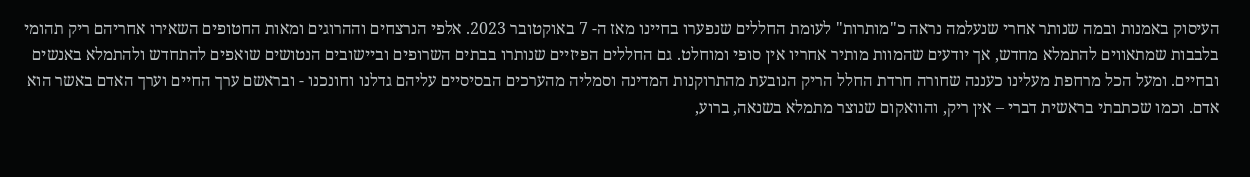העיסוק באמנות ובמה שנותר אחרי שנעלמה נראה כ"מותרות" לעומת החללים שנפערו בחיינו מאז ה- 7 באוקטובר 2023. אלפי הנרצחים וההרוגים ומאות החטופים השאירו אחריהם ריק תהומי בלבבות שמתאווים להתמלא מחדש, אך יודעים שהמוות מותיר אחריו אין סופי ומוחלט. גם החללים הפיזיים שנותרו בבתים השרופים וביישובים הנטושים שואפים להתחדש ולהתמלא באנשים ובחיים. ומעל הכל מרחפת מעלינו כעננה שחורה חרדת החלל הריק הנובעת מהתרוקנות המדינה וסמליה מהערכים הבסיסיים עליהם גדלנו וחונכנו - ובראשם ערך החיים וערך האדם באשר הוא אדם. וכמו שכתבתי בראשית דברי – אין ריק, והוואקום שנוצר מתמלא בשנאה, ברוע,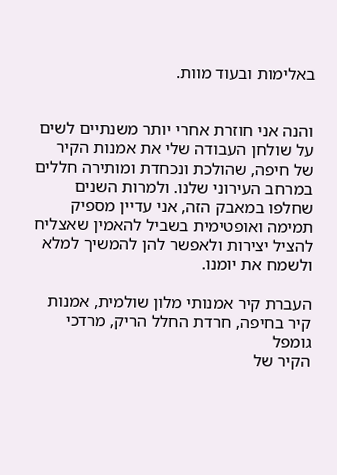באלימות ובעוד מוות.


והנה אני חוזרת אחרי יותר משנתיים לשים על שולחן העבודה שלי את אמנות הקיר של חיפה, שהולכת ונכחדת ומותירה חללים במרחב העירוני שלנו. ולמרות השנים שחלפו במאבק הזה, אני עדיין מספיק תמימה ואופטימית בשביל להאמין שאצליח להציל יצירות ולאפשר להן להמשיך למלא ולשמח את יומנו.

העברת קיר אמנותי מלון שולמית, אמנות קיר בחיפה, חרדת החלל הריק, מרדכי גומפל
הקיר של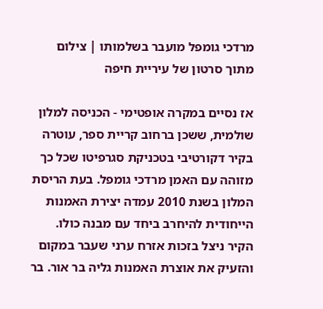מרדכי גומפל מועבר בשלמותו | צילום מתוך סרטון של עיריית חיפה

אז נסיים במקרה אופטימי - הכניסה למלון שולמית, ששכן ברחוב קריית ספר, עוטרה בקיר דקורטיבי בטכניקת סגרפיטו שכל כך מזוהה עם האמן מרדכי גומפל. בעת הריסת המלון בשנת 2010 עמדה יצירת האמנות הייחודית להיחרב ביחד עם מבנה כולו. הקיר ניצל בזכות אזרח ערני שעבר במקום והזעיק את אוצרת האמנות גליה בר אור. בר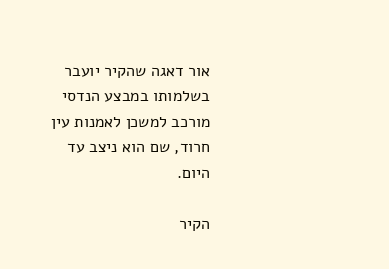אור דאגה שהקיר יועבר בשלמותו במבצע הנדסי מורכב למשכן לאמנות עין חרוד, שם הוא ניצב עד היום.

הקיר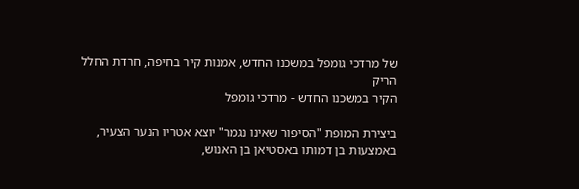של מרדכי גומפל במשכנו החדש, אמנות קיר בחיפה, חרדת החלל הריק
הקיר במשכנו החדש - מרדכי גומפל

ביצירת המופת "הסיפור שאינו נגמר" יוצא אטריו הנער הצעיר, באמצעות בן דמותו באסטיאן בן האנוש,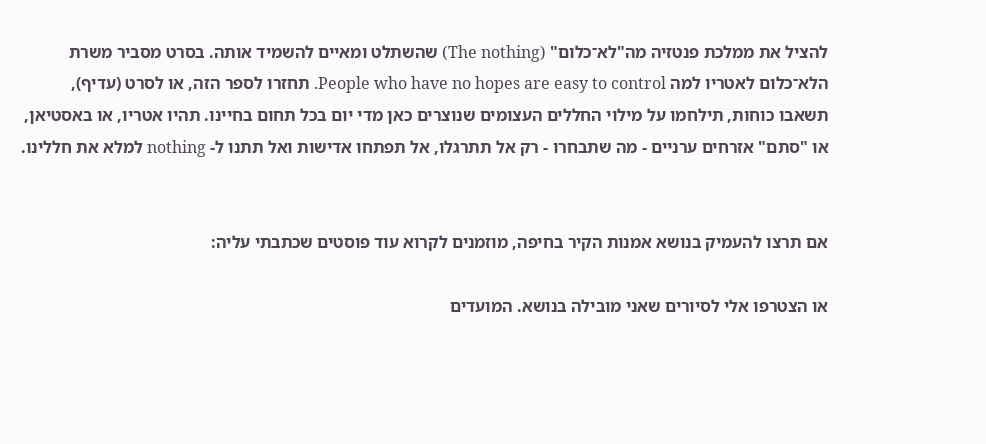להציל את ממלכת פנטזיה מה"לא־כלום" (The nothing) שהשתלט ומאיים להשמיד אותה. בסרט מסביר משרת הלא־כלום לאטריו למה People who have no hopes are easy to control. תחזרו לספר הזה, או לסרט (עדיף), תשאבו כוחות, תילחמו על מילוי החללים העצומים שנוצרים כאן מדי יום בכל תחום בחיינו. תהיו אטריו, או באסטיאן, או "סתם" אזרחים ערניים - מה שתבחרו - רק אל תתרגלו, אל תפתחו אדישות ואל תתנו ל- nothing למלא את חללינו.


אם תרצו להעמיק בנושא אמנות הקיר בחיפה, מוזמנים לקרוא עוד פוסטים שכתבתי עליה:

או הצטרפו אלי לסיורים שאני מובילה בנושא. המועדים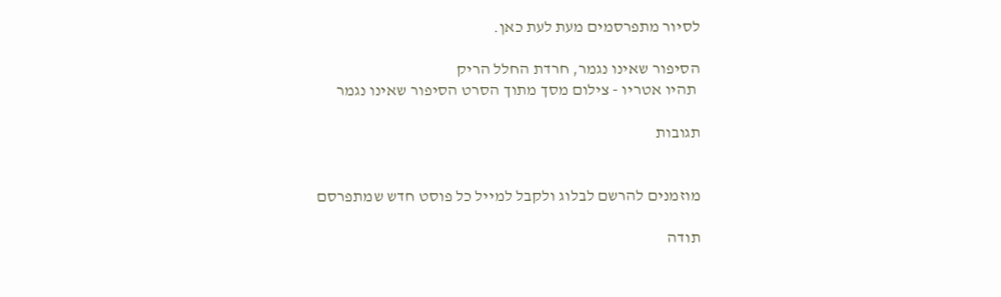לסיור מתפרסמים מעת לעת כאן.

הסיפור שאינו נגמר, חרדת החלל הריק
 תהיו אטריו - צילום מסך מתוך הסרט הסיפור שאינו נגמר

תגובות


מוזמנים להרשם לבלוג ולקבל למייל כל פוסט חדש שמתפרסם

תודה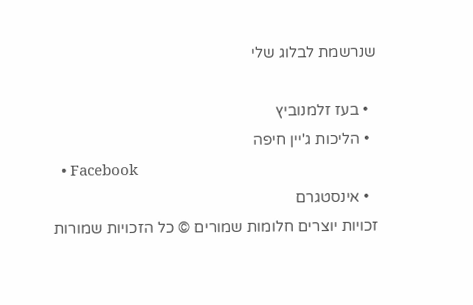שנרשמת לבלוג שלי

  • בעז זלמנוביץ
  • הליכות ג'יין חיפה
  • Facebook
  • אינסטגרם
זכויות יוצרים חלומות שמורים © כל הזכויות שמורות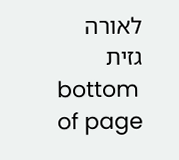לאורה גזית
bottom of page